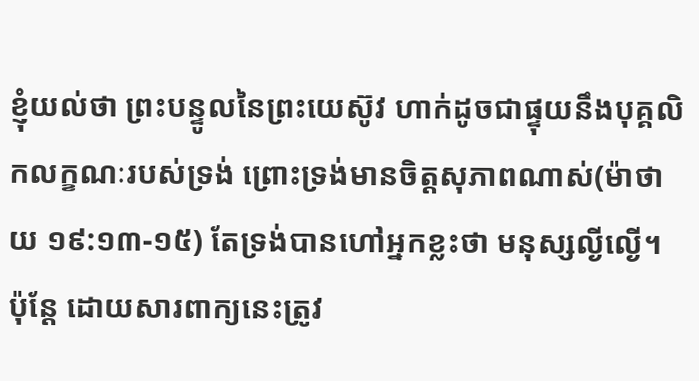ខ្ញុំយល់ថា ព្រះបន្ទូលនៃព្រះយេស៊ូវ ហាក់ដូចជាផ្ទុយនឹងបុគ្គលិកលក្ខណៈរបស់ទ្រង់ ព្រោះទ្រង់មានចិត្តសុភាពណាស់(ម៉ាថាយ ១៩:១៣-១៥) តែទ្រង់បានហៅអ្នកខ្លះថា មនុស្សល្ងីល្ងើ។ ប៉ុន្តែ ដោយសារពាក្យនេះត្រូវ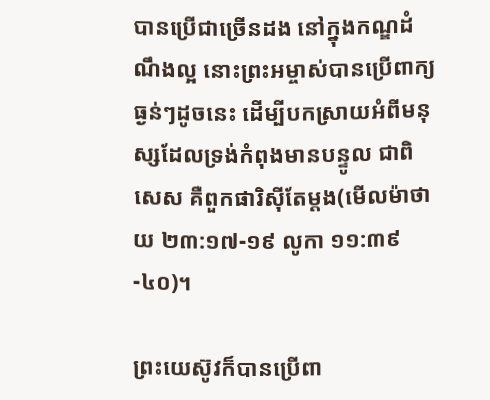បានប្រើជាច្រើនដង នៅក្នុងកណ្ឌដំណឹងល្អ នោះព្រះអម្ចាស់បានប្រើពាក្យធ្ងន់ៗដូចនេះ ដើម្បីបកស្រាយអំពីមនុស្សដែលទ្រង់កំពុងមានបន្ទូល ជាពិសេស គឺពួកផារិស៊ីតែម្តង(មើលម៉ាថាយ ២៣:១៧-១៩ លូកា ១១:៣៩-៤០)។

ព្រះយេស៊ូវក៏បានប្រើពា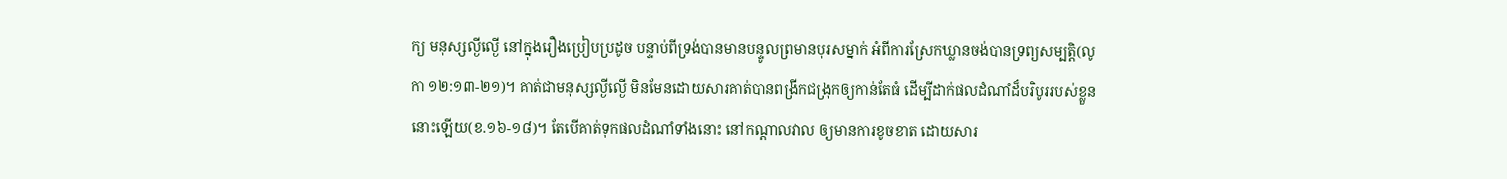ក្យ មនុស្សល្ងីល្ងើ នៅក្នុងរឿងប្រៀបប្រដូច បន្ទាប់ពីទ្រង់បានមានបន្ទូលព្រមានបុរសម្នាក់ អំពីការស្រែកឃ្លានចង់បានទ្រព្យសម្បត្តិ(លូកា ១២:១៣-២១)។ គាត់ជាមនុស្សល្ងីល្ងើ មិនមែនដោយសារគាត់បានពង្រីកជង្រុកឲ្យកាន់តែធំ ដើម្បីដាក់ផលដំណាំដ៏បរិបូររបស់ខ្លួននោះឡើយ(ខ.១៦-១៨)។ តែបើគាត់ទុកផលដំណាំទាំងនោះ នៅកណ្តាលវាល ឲ្យមានការខូចខាត ដោយសារ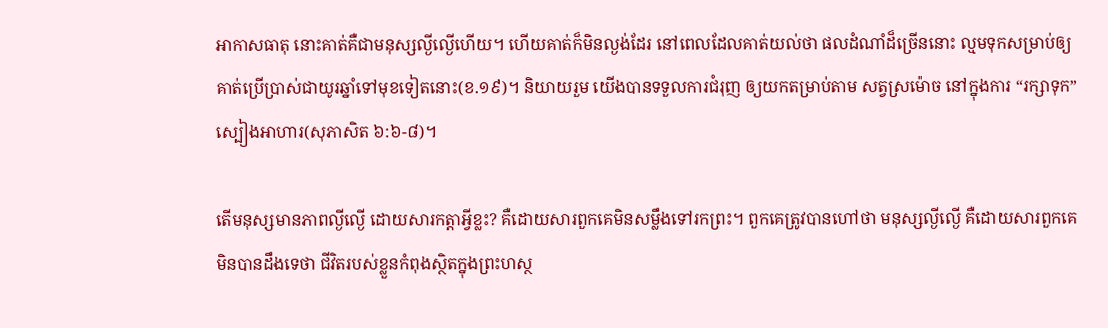អាកាសធាតុ នោះគាត់គឺជាមនុស្សល្ងីល្ងើហើយ។ ហើយគាត់ក៏មិនល្ងង់ដែរ នៅពេលដែលគាត់យល់ថា ផលដំណាំដ៏ច្រើននោះ ល្មមទុកសម្រាប់ឲ្យគាត់ប្រើប្រាស់ជាយូរឆ្នាំទៅមុខទៀតនោះ(ខ.១៩)។ និយាយរួម យើងបានទទួលការជំរុញ ឲ្យយកតម្រាប់តាម សត្វស្រម៉ោច នៅក្នុងការ “រក្សាទុក” ស្បៀងអាហារ(សុភាសិត ៦:៦-៨)។

តើមនុស្សមានភាពល្ងីល្ងើ ដោយសារកត្តាអ្វីខ្លះ? គឺដោយសារពួកគេមិនសម្លឹងទៅរកព្រះ។ ពួកគេត្រូវបានហៅថា មនុស្សល្ងីល្ងើ គឺដោយសារពួកគេមិនបានដឹងទេថា ជីវិតរបស់ខ្លួនកំពុងស្ថិតក្នុងព្រះហស្ថ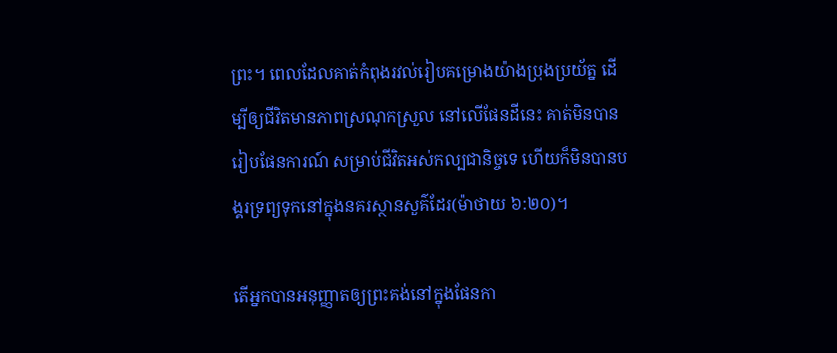ព្រះ។ ពេលដែលគាត់កំពុងរវល់រៀបគម្រោងយ៉ាងប្រុងប្រយ័ត្ន ដើម្បីឲ្យជីវិតមានភាពស្រណុកស្រួល នៅលើផែនដីនេះ គាត់មិនបានរៀបផែនការណ៍ សម្រាប់ជីវិតអស់កល្បជានិច្ចទេ ហើយក៏មិនបានបង្គរទ្រព្យទុកនៅក្នុងនគរស្ថានសួគ៌ដែរ(ម៉ាថាយ ៦:២០)។

តើអ្នកបានអនុញ្ញាតឲ្យព្រះគង់នៅក្នុងផែនកា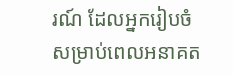រណ៍ ដែលអ្នករៀបចំសម្រាប់ពេលអនាគត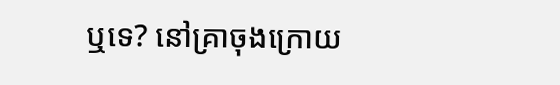ឬទេ? នៅគ្រាចុងក្រោយ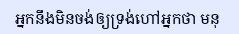អ្នកនឹងមិនចង់ឲ្យទ្រង់ហៅអ្នកថា មនុ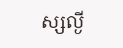ស្សល្ងី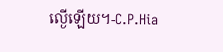ល្ងើឡើយ។-C.P.Hia